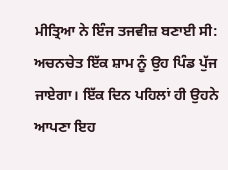ਮੀਤ੍ਰਿਆ ਨੇ ਇੰਜ ਤਜਵੀਜ਼ ਬਣਾਈ ਸੀ: ਅਚਨਚੇਤ ਇੱਕ ਸ਼ਾਮ ਨੂੰ ਉਹ ਪਿੰਡ ਪੁੱਜ ਜਾਏਗਾ। ਇੱਕ ਦਿਨ ਪਹਿਲਾਂ ਹੀ ਉਹਨੇ ਆਪਣਾ ਇਹ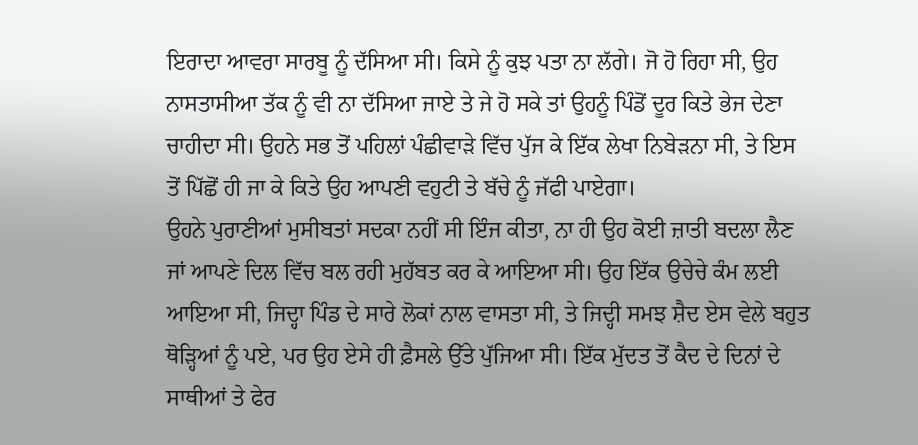ਇਰਾਦਾ ਆਵਰਾ ਸਾਰਬੂ ਨੂੰ ਦੱਸਿਆ ਸੀ। ਕਿਸੇ ਨੂੰ ਕੁਝ ਪਤਾ ਨਾ ਲੱਗੇ। ਜੋ ਹੋ ਰਿਹਾ ਸੀ, ਉਹ ਨਾਸਤਾਸੀਆ ਤੱਕ ਨੂੰ ਵੀ ਨਾ ਦੱਸਿਆ ਜਾਏ ਤੇ ਜੇ ਹੋ ਸਕੇ ਤਾਂ ਉਹਨੂੰ ਪਿੰਡੋਂ ਦੂਰ ਕਿਤੇ ਭੇਜ ਦੇਣਾ ਚਾਹੀਦਾ ਸੀ। ਉਹਨੇ ਸਭ ਤੋਂ ਪਹਿਲਾਂ ਪੰਛੀਵਾੜੇ ਵਿੱਚ ਪੁੱਜ ਕੇ ਇੱਕ ਲੇਖਾ ਨਿਬੇੜਨਾ ਸੀ, ਤੇ ਇਸ ਤੋਂ ਪਿੱਛੋਂ ਹੀ ਜਾ ਕੇ ਕਿਤੇ ਉਹ ਆਪਣੀ ਵਹੁਟੀ ਤੇ ਬੱਚੇ ਨੂੰ ਜੱਫੀ ਪਾਏਗਾ।
ਉਹਨੇ ਪੁਰਾਣੀਆਂ ਮੁਸੀਬਤਾਂ ਸਦਕਾ ਨਹੀਂ ਸੀ ਇੰਜ ਕੀਤਾ, ਨਾ ਹੀ ਉਹ ਕੋਈ ਜ਼ਾਤੀ ਬਦਲਾ ਲੈਣ ਜਾਂ ਆਪਣੇ ਦਿਲ ਵਿੱਚ ਬਲ ਰਹੀ ਮੁਹੱਬਤ ਕਰ ਕੇ ਆਇਆ ਸੀ। ਉਹ ਇੱਕ ਉਚੇਚੇ ਕੰਮ ਲਈ ਆਇਆ ਸੀ, ਜਿਦ੍ਹਾ ਪਿੰਡ ਦੇ ਸਾਰੇ ਲੋਕਾਂ ਨਾਲ ਵਾਸਤਾ ਸੀ, ਤੇ ਜਿਦ੍ਹੀ ਸਮਝ ਸ਼ੈਦ ਏਸ ਵੇਲੇ ਬਹੁਤ ਥੋੜ੍ਹਿਆਂ ਨੂੰ ਪਏ, ਪਰ ਉਹ ਏਸੇ ਹੀ ਫ਼ੈਸਲੇ ਉੱਤੇ ਪੁੱਜਿਆ ਸੀ। ਇੱਕ ਮੁੱਦਤ ਤੋਂ ਕੈਦ ਦੇ ਦਿਨਾਂ ਦੇ ਸਾਥੀਆਂ ਤੇ ਫੇਰ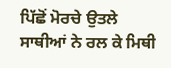ਪਿੱਛੋਂ ਮੋਰਚੇ ਉਤਲੇ ਸਾਥੀਆਂ ਨੇ ਰਲ ਕੇ ਮਿਥੀ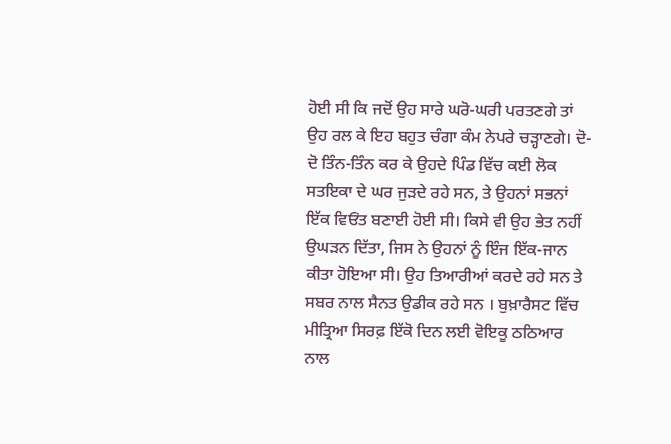ਹੋਈ ਸੀ ਕਿ ਜਦੋਂ ਉਹ ਸਾਰੇ ਘਰੋ-ਘਰੀ ਪਰਤਣਗੇ ਤਾਂ ਉਹ ਰਲ ਕੇ ਇਹ ਬਹੁਤ ਚੰਗਾ ਕੰਮ ਨੇਪਰੇ ਚੜ੍ਹਾਣਗੇ। ਦੋ-ਦੋ ਤਿੰਨ-ਤਿੰਨ ਕਰ ਕੇ ਉਹਦੇ ਪਿੰਡ ਵਿੱਚ ਕਈ ਲੋਕ ਸਤਇਕਾ ਦੇ ਘਰ ਜੁੜਦੇ ਰਹੇ ਸਨ, ਤੇ ਉਹਨਾਂ ਸਭਨਾਂ ਇੱਕ ਵਿਓਂਤ ਬਣਾਈ ਹੋਈ ਸੀ। ਕਿਸੇ ਵੀ ਉਹ ਭੇਤ ਨਹੀਂ ਉਘੜਨ ਦਿੱਤਾ, ਜਿਸ ਨੇ ਉਹਨਾਂ ਨੂੰ ਇੰਜ ਇੱਕ-ਜਾਨ ਕੀਤਾ ਹੋਇਆ ਸੀ। ਉਹ ਤਿਆਰੀਆਂ ਕਰਦੇ ਰਹੇ ਸਨ ਤੇ ਸਬਰ ਨਾਲ ਸੈਨਤ ਉਡੀਕ ਰਹੇ ਸਨ । ਬੁਖ਼ਾਰੈਸਟ ਵਿੱਚ ਮੀਤ੍ਰਿਆ ਸਿਰਫ਼ ਇੱਕੋ ਦਿਨ ਲਈ ਵੋਇਕੂ ਠਠਿਆਰ ਨਾਲ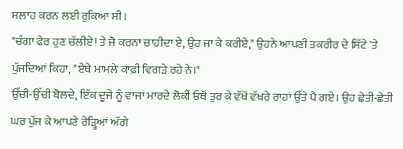ਸਲਾਹ ਕਰਨ ਲਈ ਰੁਕਿਆ ਸੀ।
"ਚੰਗਾ ਫੇਰ ਹੁਣ ਚੱਲੀਏ! ਤੇ ਜੋ ਕਰਨਾ ਚਾਹੀਦਾ ਏ, ਉਹ ਜਾ ਕੇ ਕਰੀਏ," ਉਹਨੇ ਆਪਣੀ ਤਕਰੀਰ ਦੇ ਸਿੱਟੇ 'ਤੇ ਪੁੱਜਦਿਆਂ ਕਿਹਾ, "ਏਥੇ ਮਾਮਲੇ ਕਾਫ਼ੀ ਵਿਗੜੇ ਰਹੇ ਨੇ।"
ਉੱਚੀ-ਉੱਚੀ ਬੋਲਦੇ, ਇੱਕ ਦੂਜੇ ਨੂੰ ਵਾਜਾਂ ਮਾਰਦੇ ਲੋਕੀਂ ਓਥੋਂ ਤੁਰ ਕੇ ਵੱਖੋਂ ਵੱਖਰੇ ਰਾਹਾਂ ਉੱਤੇ ਪੈ ਗਏ। ਉਹ ਛੇਤੀ-ਛੇਤੀ ਘਰ ਪੁੱਜ ਕੇ ਆਪਣੇ ਰੇੜ੍ਹਿਆਂ ਅੱਗੇ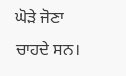ਘੋੜੇ ਜੋਣਾ ਚਾਹਦੇ ਸਨ।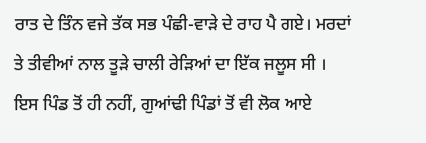ਰਾਤ ਦੇ ਤਿੰਨ ਵਜੇ ਤੱਕ ਸਭ ਪੰਛੀ-ਵਾੜੇ ਦੇ ਰਾਹ ਪੈ ਗਏ। ਮਰਦਾਂ ਤੇ ਤੀਵੀਆਂ ਨਾਲ ਤੂੜੇ ਚਾਲੀ ਰੇੜਿਆਂ ਦਾ ਇੱਕ ਜਲੂਸ ਸੀ । ਇਸ ਪਿੰਡ ਤੋਂ ਹੀ ਨਹੀਂ, ਗੁਆਂਢੀ ਪਿੰਡਾਂ ਤੋਂ ਵੀ ਲੋਕ ਆਏ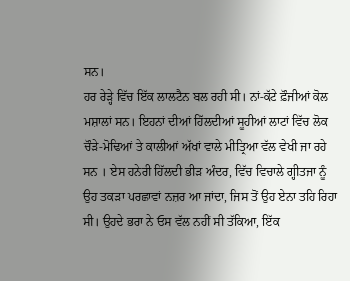ਸਨ।
ਹਰ ਰੇੜ੍ਹੇ ਵਿੱਚ ਇੱਕ ਲਾਲਟੈਨ ਬਲ ਰਹੀ ਸੀ। ਨਾਂ-ਕੱਟੇ ਫ਼ੌਜੀਆਂ ਕੋਲ ਮਸ਼ਾਲਾਂ ਸਨ। ਇਹਨਾਂ ਦੀਆਂ ਹਿੱਲਦੀਆਂ ਸੂਹੀਆਂ ਲਾਟਾਂ ਵਿੱਚ ਲੋਕ ਚੌੜੇ-ਮੋਢਿਆਂ ਤੇ ਕਾਲੀਆਂ ਅੱਖਾਂ ਵਾਲੇ ਮੀਤ੍ਰਿਆ ਵੱਲ ਵੇਖੀ ਜਾ ਰਹੇ ਸਨ । ਏਸ ਹਨੇਰੀ ਹਿੱਲਦੀ ਭੀੜ ਅੰਦਰ, ਵਿੱਚ ਵਿਚਾਲੇ ਗ੍ਹੀਤਜਾ ਨੂੰ ਉਹ ਤਕੜਾ ਪਰਛਾਵਾਂ ਨਜ਼ਰ ਆ ਜਾਂਦਾ, ਜਿਸ ਤੋਂ ਉਹ ਏਨਾ ਤਹਿ ਰਿਹਾ ਸੀ। ਉਹਦੇ ਭਰਾ ਨੇ ਓਸ ਵੱਲ ਨਹੀਂ ਸੀ ਤੱਕਿਆ, ਇੱਕ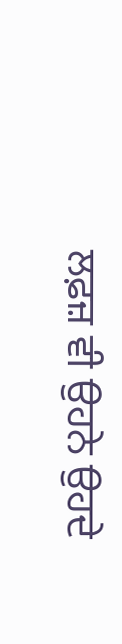ਲਫ਼ਜ਼ ਵੀ ਉਹਨੇ ਉਹਦੇ